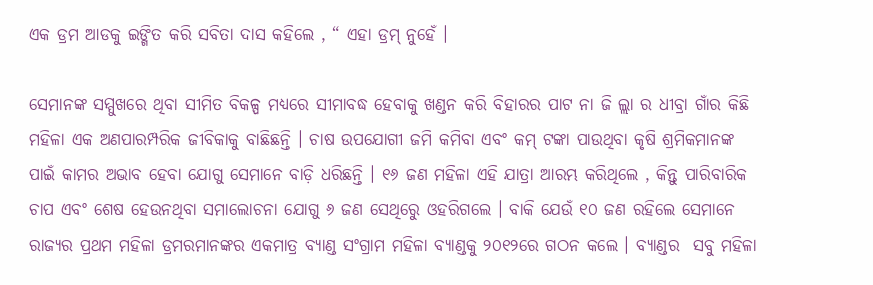ଏକ ଡ୍ରମ ଆଡକୁ ଇଙ୍ଗିତ କରି ସବିତା ଦାସ କହିଲେ , “ ଏହା ଡ୍ରମ୍ ନୁହେଁ ।

ସେମାନଙ୍କ ସମ୍ମୁଖରେ ଥିବା ସୀମିତ ବିକଳ୍ପ ମଧ୍ୟରେ ସୀମାବଦ୍ଧ ହେବାକୁ ଖଣ୍ଡନ କରି ବିହାରର ପାଟ ନା ଜି ଲ୍ଲା ର ଧୀବ୍ରା ଗାଁର କିଛି ମହିଳା ଏକ ଅଣପାରମ୍ପରିକ ଜୀବିକାକୁ ବାଛିଛନ୍ତି । ଚାଷ ଉପଯୋଗୀ ଜମି କମିବା ଏବଂ କମ୍ ଟଙ୍କା ପାଉଥିବା କୃଷି ଶ୍ରମିକମାନଙ୍କ ପାଇଁ କାମର ଅଭାବ ହେବା ଯୋଗୁ ସେମାନେ ବାଡ଼ି ଧରିଛନ୍ତି । ୧୬ ଜଣ ମହିଳା ଏହି ଯାତ୍ରା ଆରମ୍ଭ କରିଥିଲେ , କିନ୍ତୁ ପାରିବାରିକ ଚାପ ଏବଂ ଶେଷ ହେଉନଥିବା ସମାଲୋଚନା ଯୋଗୁ ୬ ଜଣ ସେଥିରେୁ ଓହରିଗଲେ । ବାକି ଯେଉଁ ୧୦ ଜଣ ରହିଲେ ସେମାନେ ରାଜ୍ୟର ପ୍ରଥମ ମହିଳା ଡ୍ରମରମାନଙ୍କର ଏକମାତ୍ର ବ୍ୟାଣ୍ଡ ସଂଗ୍ରାମ ମହିଳା ବ୍ୟାଣ୍ଡକୁ ୨୦୧୨ରେ ଗଠନ କଲେ । ବ୍ୟାଣ୍ଡର  ସବୁ ମହିଳା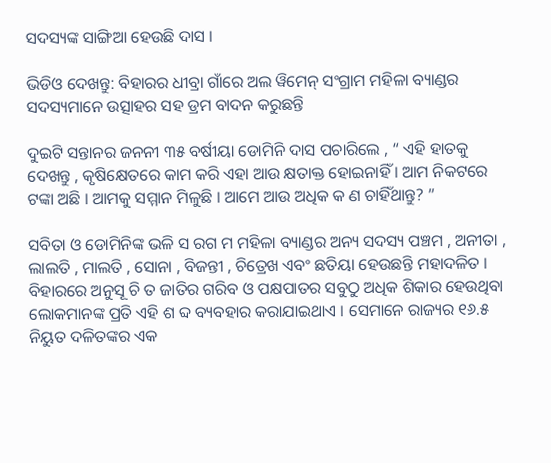ସଦସ୍ୟଙ୍କ ସାଙ୍ଗିଆ ହେଉଛି ଦାସ ।

ଭିଡିଓ ଦେଖନ୍ତୁ: ବିହାରର ଧୀବ୍ରା ଗାଁରେ ଅଲ ୱିମେନ୍ ସଂଗ୍ରାମ ମହିଳା ବ୍ୟାଣ୍ଡର ସଦସ୍ୟମାନେ ଉତ୍ସାହର ସହ ଡ୍ରମ ବାଦନ କରୁଛନ୍ତି

ଦୁଇଟି ସନ୍ତାନର ଜନନୀ ୩୫ ବର୍ଷୀୟା ଡୋମିନି ଦାସ ପଚାରିଲେ , “ ଏହି ହାତକୁ ଦେଖନ୍ତୁ , କୃଷିକ୍ଷେତରେ କାମ କରି ଏହା ଆଉ କ୍ଷତାକ୍ତ ହୋଇନାହିଁ । ଆମ ନିକଟରେ ଟଙ୍କା ଅଛି । ଆମକୁ ସମ୍ମାନ ମିଳୁଛି । ଆମେ ଆଉ ଅଧିକ କ ଣ ଚାହିଁଥାନ୍ତୁ? ”

ସବିତା ଓ ଡୋମିନିଙ୍କ ଭଳି ସ ରଗ ମ ମହିଳା ବ୍ୟାଣ୍ଡର ଅନ୍ୟ ସଦସ୍ୟ ପଞ୍ଚମ , ଅନୀତା , ଲାଲତି , ମାଲତି , ସୋନା , ବିଜନ୍ତୀ , ଚିତ୍ରେଖ ଏବଂ ଛତିୟା ହେଉଛନ୍ତି ମହାଦଳିତ । ବିହାରରେ ଅନୁସୂ ଚି ତ ଜାତିର ଗରିବ ଓ ପକ୍ଷପାତର ସବୁଠୁ ଅଧିକ ଶିକାର ହେଉଥିବା ଲୋକମାନଙ୍କ ପ୍ରତି ଏହି ଶ ବ୍ଦ ବ୍ୟବହାର କରାଯାଇଥାଏ । ସେମାନେ ରାଜ୍ୟର ୧୬.୫ ନିୟୁତ ଦଳିତଙ୍କର ଏକ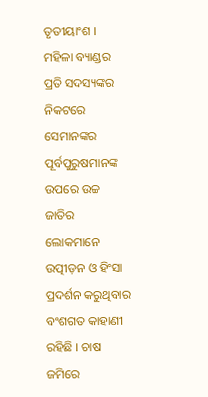ତୃତୀୟାଂଶ ।  ମହିଳା ବ୍ୟାଣ୍ଡର ପ୍ରତି ସଦସ୍ୟଙ୍କର ନିକଟରେ ସେମାନଙ୍କର ପୂର୍ବପୁରୁଷମାନଙ୍କ ଉପରେ ଉଚ୍ଚ ଜାତିର ଲୋକମାନେ ଉତ୍ପୀଡ଼ନ ଓ ହିଂସା ପ୍ରଦର୍ଶନ କରୁଥିବାର ବଂଶଗତ କାହାଣୀ ରହିଛି । ଚାଷ ଜମିରେ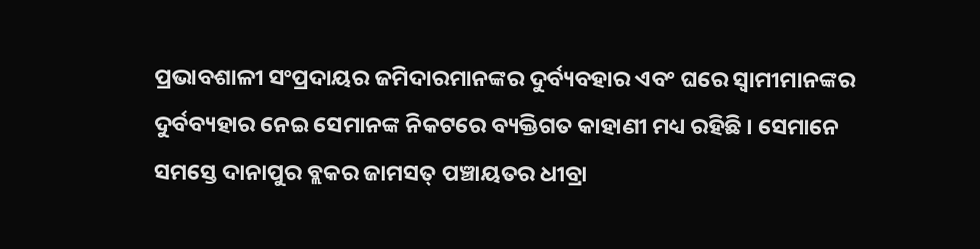ପ୍ରଭାବଶାଳୀ ସଂପ୍ରଦାୟର ଜମିଦାରମାନଙ୍କର ଦୁର୍ବ୍ୟବହାର ଏବଂ ଘରେ ସ୍ୱାମୀମାନଙ୍କର ଦୁର୍ବବ୍ୟହାର ନେଇ ସେମାନଙ୍କ ନିକଟରେ ବ୍ୟକ୍ତିଗତ କାହାଣୀ ମଧ୍ୟ ରହିଛି । ସେମାନେ ସମସ୍ତେ ଦାନାପୁର ବ୍ଲକର ଜାମସତ୍ ପଞ୍ଚାୟତର ଧୀବ୍ରା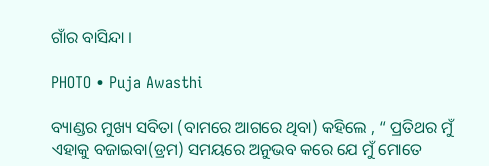ଗାଁର ବାସିନ୍ଦା ।

PHOTO • Puja Awasthi

ବ୍ୟାଣ୍ଡର ମୁଖ୍ୟ ସବିତା (ବାମରେ ଆଗରେ ଥିବା) କହିଲେ , “ ପ୍ରତିଥର ମୁଁ ଏହାକୁ ବଜାଇବା(ଡ୍ରମ) ସମୟରେ ଅନୁଭବ କରେ ଯେ ମୁଁ ମୋତେ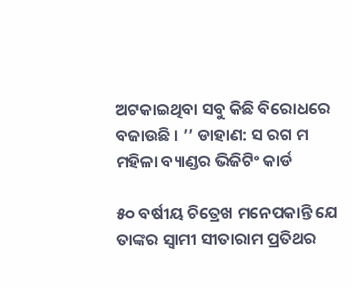ଅଟକାଇଥିବା ସବୁ କିଛି ବିରୋଧରେ ବଜାଉଛି । ’’ ଡାହାଣ: ସ ରଗ ମ ମହିଳା ବ୍ୟାଣ୍ଡର ଭିଜିଟିଂ କାର୍ଡ

୫୦ ବର୍ଷୀୟ ଚିତ୍ରେଖ ମନେପକାନ୍ତି ଯେ ତାଙ୍କର ସ୍ୱାମୀ ସୀତାରାମ ପ୍ରତିଥର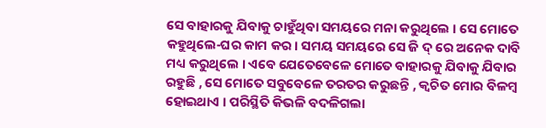ସେ ବାହାରକୁ ଯିବାକୁ ଚାହୁଁଥିବା ସମୟରେ ମନା କରୁଥିଲେ । ସେ ମୋତେ କହୁଥିଲେ-ଘର କାମ କର । ସମୟ ସମୟରେ ସେ ଜି ଦ୍ ରେ ଅନେକ ଦାବି ମଧ୍ୟ କରୁଥିଲେ । ଏବେ ଯେତେବେଳେ ମୋତେ ବାହାରକୁ ଯିବାକୁ ଯିବାର ରହୁଛି , ସେ ମୋତେ ସବୁବେଳେ ତରତର କରୁଛନ୍ତି , କ୍ୱଚିତ ମୋର ବିଳମ୍ବ ହୋଇଥାଏ । ପରିସ୍ଥିତି କିଭଳି ବଦଳିଗଲା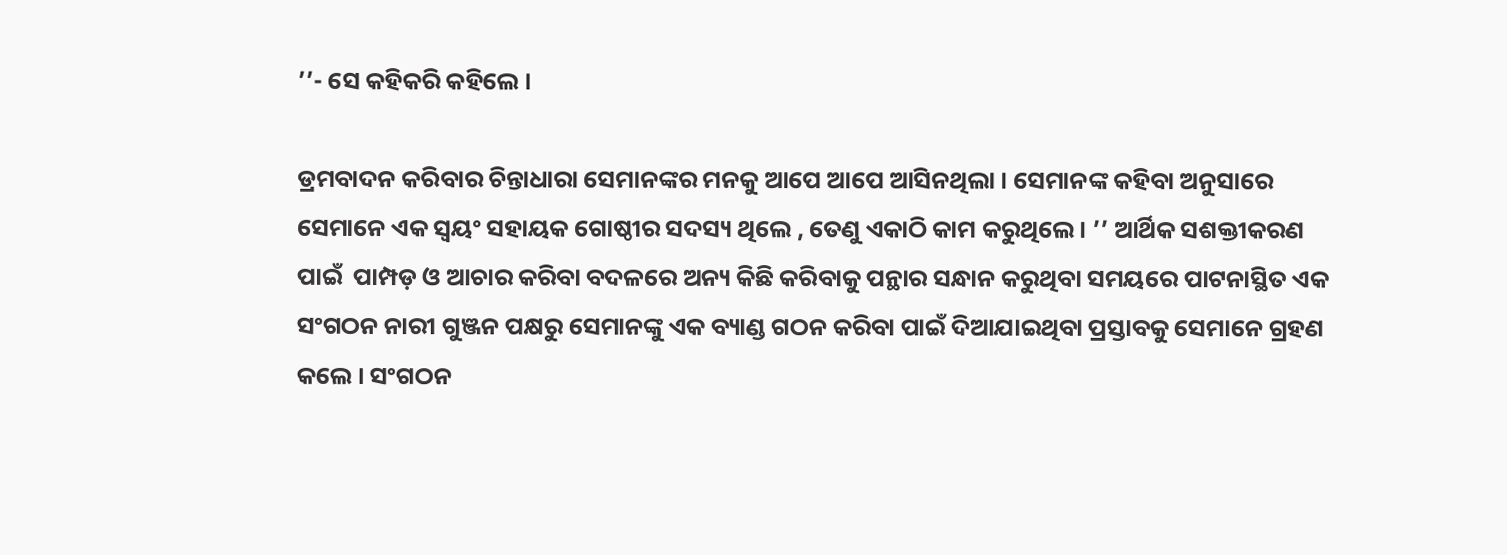’’- ସେ କହିକରି କହିଲେ ।

ଡ୍ରମବାଦନ କରିବାର ଚିନ୍ତାଧାରା ସେମାନଙ୍କର ମନକୁ ଆପେ ଆପେ ଆସିନଥିଲା । ସେମାନଙ୍କ କହିବା ଅନୁସାରେ ସେମାନେ ଏକ ସ୍ୱୟଂ ସହାୟକ ଗୋଷ୍ଠୀର ସଦସ୍ୟ ଥିଲେ , ତେଣୁ ଏକାଠି କାମ କରୁଥିଲେ । ’’ ଆର୍ଥିକ ସଶକ୍ତୀକରଣ ପାଇଁ  ପାମ୍ପଡ଼ ଓ ଆଚାର କରିବା ବଦଳରେ ଅନ୍ୟ କିଛି କରିବାକୁ ପନ୍ଥାର ସନ୍ଧାନ କରୁଥିବା ସମୟରେ ପାଟନାସ୍ଥିତ ଏକ ସଂଗଠନ ନାରୀ ଗୁଞ୍ଜନ ପକ୍ଷରୁ ସେମାନଙ୍କୁ ଏକ ବ୍ୟାଣ୍ଡ ଗଠନ କରିବା ପାଇଁ ଦିଆଯାଇଥିବା ପ୍ରସ୍ତାବକୁ ସେମାନେ ଗ୍ରହଣ କଲେ । ସଂଗଠନ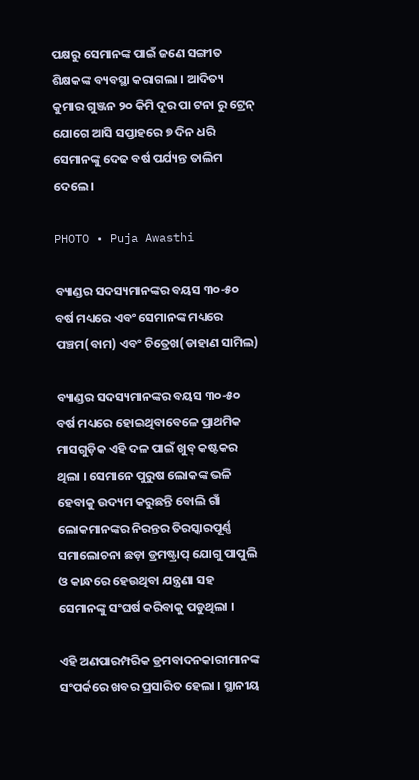ପକ୍ଷରୁ ସେମାନଙ୍କ ପାଇଁ ଜଣେ ସଙ୍ଗୀତ ଶିକ୍ଷକଙ୍କ ବ୍ୟବସ୍ଥା କରାଗଲା । ଆଦିତ୍ୟ କୁମାର ଗୁଞ୍ଜନ ୨୦ କିମି ଦୂର ପା ଟନା ରୁ ଟ୍ରେନ୍ ଯୋଗେ ଆସି ସପ୍ତାହରେ ୭ ଦିନ ଧରି ସେମାନଙ୍କୁ ଦେଢ ବର୍ଷ ପର୍ଯ୍ୟନ୍ତ ତାଲିମ ଦେଲେ ।

PHOTO • Puja Awasthi

ବ୍ୟାଣ୍ଡର ସଦସ୍ୟମାନଙ୍କର ବୟସ ୩୦-୫୦ ବର୍ଷ ମଧ୍ୟରେ ଏବଂ ସେମାନଙ୍କ ମଧ୍ୟରେ ପଞ୍ଚମ(ବାମ) ଏବଂ ଚିତ୍ରେଖ(ଡାହାଣ ସାମିଲ)

ବ୍ୟାଣ୍ଡର ସଦସ୍ୟମାନଙ୍କର ବୟସ ୩୦-୫୦ ବର୍ଷ ମଧ୍ୟରେ ହୋଇଥିବାବେଳେ ପ୍ରାଥମିକ ମାସଗୁଡ଼ିକ ଏହି ଦଳ ପାଇଁ ଖୁବ୍ କଷ୍ଟକର ଥିଲା । ସେମାନେ ପୁରୁଷ ଲୋକଙ୍କ ଭଳି ହେବାକୁ ଉଦ୍ୟମ କରୁଛନ୍ତି ବୋଲି ଗାଁ ଲୋକମାନଙ୍କର ନିରନ୍ତର ତିରସ୍କାରପୂର୍ଣ୍ଣ ସମାଲୋଚନା ଛଡ଼ା ଡ୍ରମଷ୍ଟ୍ରାପ୍ ଯୋଗୁ ପାପୁଲି ଓ କାନ୍ଧରେ ହେଉଥିବା ଯନ୍ତ୍ରଣା ସହ ସେମାନଙ୍କୁ ସଂଘର୍ଷ କରିବାକୁ ପଡୁଥିଲା ।

ଏହି ଅଣପାରମ୍ପରିକ ଡ୍ରମବାଦନକାରୀମାନଙ୍କ ସଂପର୍କରେ ଖବର ପ୍ରସାରିତ ହେଲା । ସ୍ଥାନୀୟ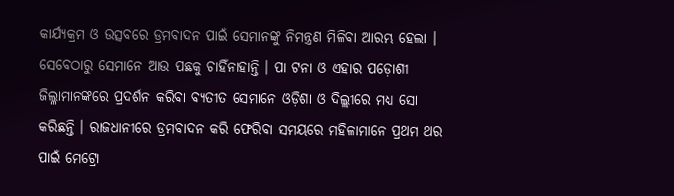କାର୍ଯ୍ୟକ୍ରମ ଓ ଉତ୍ସବରେ ଡ୍ରମବାଦନ ପାଇଁ ସେମାନଙ୍କୁ ନିମନ୍ତ୍ରଣ ମିଳିବା ଆରମ୍ଭ ହେଲା । ସେବେଠାରୁ ସେମାନେ ଆଉ ପଛକୁ ଚାହିଁନାହାନ୍ତି । ପା ଟନା ଓ ଏହାର ପଡ଼ୋଶୀ ଜିଲ୍ଳାମାନଙ୍କରେ ପ୍ରଦର୍ଶନ କରିବା ବ୍ୟତୀତ ସେମାନେ ଓଡ଼ିଶା ଓ ଦିଲ୍ଲୀରେ ମଧ୍ୟ ସୋ କରିଛନ୍ତି । ରାଜଧାନୀରେ ଡ୍ରମବାଦନ କରି ଫେରିବା ସମୟରେ ମହିଳାମାନେ ପ୍ରଥମ ଥର ପାଇଁ ମେଟ୍ରୋ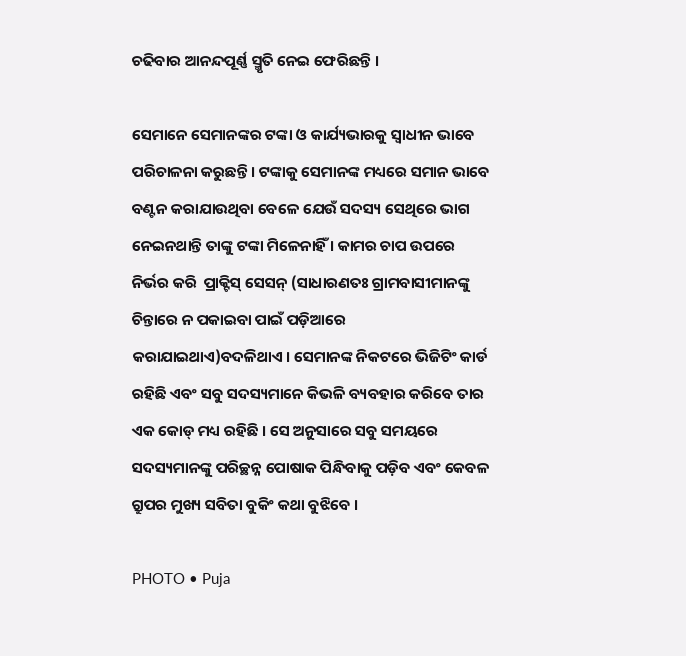ଚଢିବାର ଆନନ୍ଦପୂର୍ଣ୍ଣ ସ୍ମୃତି ନେଇ ଫେରିଛନ୍ତି ।

ସେମାନେ ସେମାନଙ୍କର ଟଙ୍କା ଓ କାର୍ଯ୍ୟଭାରକୁ ସ୍ୱାଧୀନ ଭାବେ ପରିଚାଳନା କରୁଛନ୍ତି । ଟଙ୍କାକୁ ସେମାନଙ୍କ ମଧ୍ୟରେ ସମାନ ଭାବେ ବଣ୍ଟନ କରାଯାଉଥିବା ବେଳେ ଯେଉଁ ସଦସ୍ୟ ସେଥିରେ ଭାଗ ନେଇନଥାନ୍ତି ତାଙ୍କୁ ଟଙ୍କା ମିଳେନାହିଁ । କାମର ଚାପ ଉପରେ ନିର୍ଭର କରି  ପ୍ରାକ୍ଟିସ୍ ସେସନ୍ (ସାଧାରଣତଃ ଗ୍ରାମବାସୀମାନଙ୍କୁ ଚିନ୍ତାରେ ନ ପକାଇବା ପାଇଁ ପଡ଼ିଆରେ କରାଯାଇଥାଏ)ବଦଳିଥାଏ । ସେମାନଙ୍କ ନିକଟରେ ଭିଜିଟିଂ କାର୍ଡ ରହିଛି ଏବଂ ସବୁ ସଦସ୍ୟମାନେ କିଭଳି ବ୍ୟବହାର କରିବେ ତାର ଏକ କୋଡ୍ ମଧ୍ୟ ରହିଛି । ସେ ଅନୁସାରେ ସବୁ ସମୟରେ ସଦସ୍ୟମାନଙ୍କୁ ପରିଚ୍ଛନ୍ନ ପୋଷାକ ପିନ୍ଧିବାକୁ ପଡ଼ିବ ଏବଂ କେବଳ ଗ୍ରୁପର ମୁଖ୍ୟ ସବିତା ବୁକିଂ କଥା ବୁଝିବେ ।

PHOTO • Puja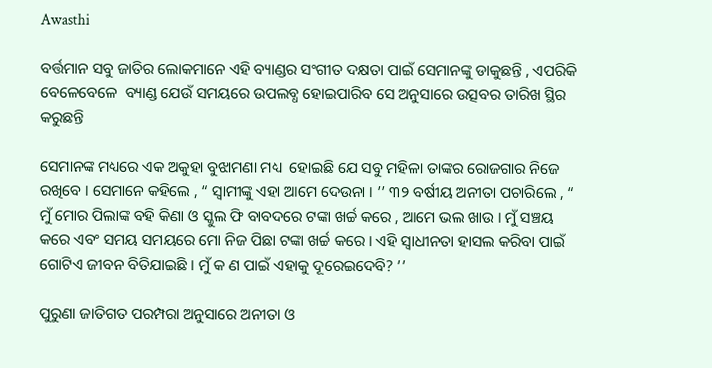Awasthi

ବର୍ତ୍ତମାନ ସବୁ ଜାତିର ଲୋକମାନେ ଏହି ବ୍ୟାଣ୍ଡର ସଂଗୀତ ଦକ୍ଷତା ପାଇଁ ସେମାନଙ୍କୁ ଡାକୁଛନ୍ତି , ଏପରିକି ବେଳେବେଳେ  ବ୍ୟାଣ୍ଡ ଯେଉଁ ସମୟରେ ଉପଲବ୍ଧ ହୋଇପାରିବ ସେ ଅନୁସାରେ ଉତ୍ସବର ତାରିଖ ସ୍ଥିର କରୁଛନ୍ତି

ସେମାନଙ୍କ ମଧ୍ୟରେ ଏକ ଅକୁହା ବୁଝାମଣା ମଧ୍ୟ  ହୋଇଛି ଯେ ସବୁ ମହିଳା ତାଙ୍କର ରୋଜଗାର ନିଜେ ରଖିବେ । ସେମାନେ କହିଲେ , “ ସ୍ୱାମୀଙ୍କୁ ଏହା ଆମେ ଦେଉନା । ’’ ୩୨ ବର୍ଷୀୟ ଅନୀତା ପଚାରିଲେ , “ ମୁଁ ମୋର ପିଲାଙ୍କ ବହି କିଣା ଓ ସ୍କୁଲ ଫି ବାବଦରେ ଟଙ୍କା ଖର୍ଚ୍ଚ କରେ , ଆମେ ଭଲ ଖାଉ । ମୁଁ ସଞ୍ଚୟ କରେ ଏବଂ ସମୟ ସମୟରେ ମୋ ନିଜ ପିଛା ଟଙ୍କା ଖର୍ଚ୍ଚ କରେ । ଏହି ସ୍ୱାଧୀନତା ହାସଲ କରିବା ପାଇଁ ଗୋଟିଏ ଜୀବନ ବିତିଯାଇଛି । ମୁଁ କ ଣ ପାଇଁ ଏହାକୁ ଦୂରେଇଦେବି? ’’

ପୁରୁଣା ଜାତିଗତ ପରମ୍ପରା ଅନୁସାରେ ଅନୀତା ଓ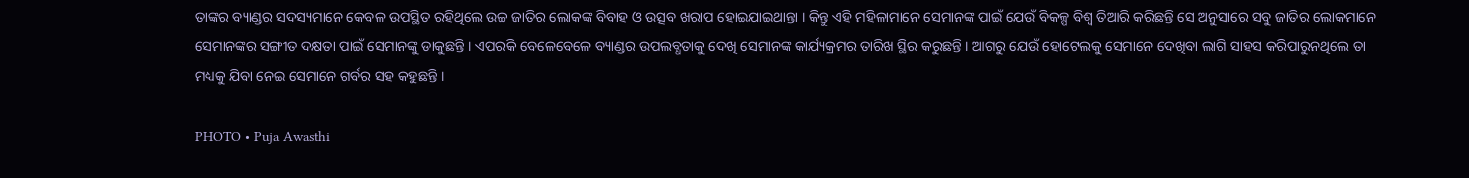ତାଙ୍କର ବ୍ୟାଣ୍ଡର ସଦସ୍ୟମାନେ କେବଳ ଉପସ୍ଥିତ ରହିଥିଲେ ଉଚ୍ଚ ଜାତିର ଲୋକଙ୍କ ବିବାହ ଓ ଉତ୍ସବ ଖରାପ ହୋଇଯାଇଥାନ୍ତା । କିନ୍ତୁ ଏହି ମହିଳାମାନେ ସେମାନଙ୍କ ପାଇଁ ଯେଉଁ ବିକଳ୍ପ ବିଶ୍ୱ ତିଆରି କରିଛନ୍ତି ସେ ଅନୁସାରେ ସବୁ ଜାତିର ଲୋକମାନେ ସେମାନଙ୍କର ସଙ୍ଗୀତ ଦକ୍ଷତା ପାଇଁ ସେମାନଙ୍କୁ ଡାକୁଛନ୍ତି । ଏପରକି ବେଳେବେଳେ ବ୍ୟାଣ୍ଡର ଉପଲବ୍ଧତାକୁ ଦେଖି ସେମାନଙ୍କ କାର୍ଯ୍ୟକ୍ରମର ତାରିଖ ସ୍ଥିର କରୁଛନ୍ତି । ଆଗରୁ ଯେଉଁ ହୋଟେଲକୁ ସେମାନେ ଦେଖିବା ଲାଗି ସାହସ କରିପାରୁନଥିଲେ ତା ମଧ୍ୟକୁ ଯିବା ନେଇ ସେମାନେ ଗର୍ବର ସହ କହୁଛନ୍ତି ।

PHOTO • Puja Awasthi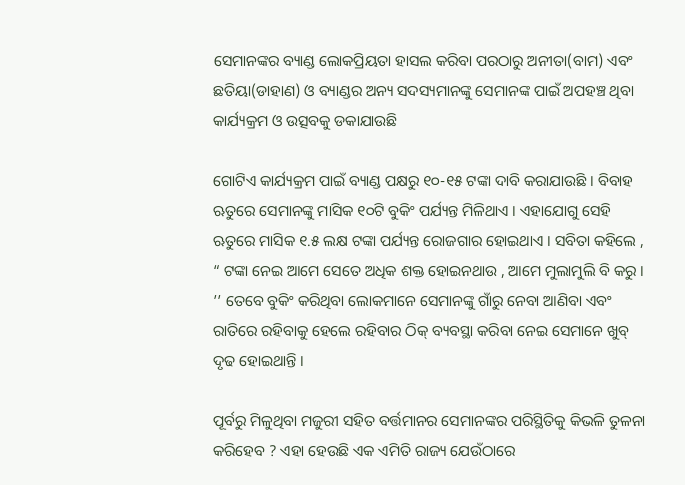ସେମାନଙ୍କର ବ୍ୟାଣ୍ଡ ଲୋକପ୍ରିୟତା ହାସଲ କରିବା ପରଠାରୁ ଅନୀତା(ବାମ) ଏବଂ ଛତିୟା(ଡାହାଣ) ଓ ବ୍ୟାଣ୍ଡର ଅନ୍ୟ ସଦସ୍ୟମାନଙ୍କୁ ସେମାନଙ୍କ ପାଇଁ ଅପହଞ୍ଚ ଥିବା କାର୍ଯ୍ୟକ୍ରମ ଓ ଉତ୍ସବକୁ ଡକାଯାଉଛି

ଗୋଟିଏ କାର୍ଯ୍ୟକ୍ରମ ପାଇଁ ବ୍ୟାଣ୍ଡ ପକ୍ଷରୁ ୧୦-୧୫ ଟଙ୍କା ଦାବି କରାଯାଉଛି । ବିବାହ ଋତୁରେ ସେମାନଙ୍କୁ ମାସିକ ୧୦ଟି ବୁକିଂ ପର୍ଯ୍ୟନ୍ତ ମିଳିଥାଏ । ଏହାଯୋଗୁ ସେହି ଋତୁରେ ମାସିକ ୧.୫ ଲକ୍ଷ ଟଙ୍କା ପର୍ଯ୍ୟନ୍ତ ରୋଜଗାର ହୋଇଥାଏ । ସବିତା କହିଲେ , “ ଟଙ୍କା ନେଇ ଆମେ ସେତେ ଅଧିକ ଶକ୍ତ ହୋଇନଥାଉ , ଆମେ ମୁଲାମୁଲି ବି କରୁ । ’’ ତେବେ ବୁକିଂ କରିଥିବା ଲୋକମାନେ ସେମାନଙ୍କୁ ଗାଁରୁ ନେବା ଆଣିବା ଏବଂ ରାତିରେ ରହିବାକୁ ହେଲେ ରହିବାର ଠିକ୍ ବ୍ୟବସ୍ଥା କରିବା ନେଇ ସେମାନେ ଖୁବ୍ ଦୃଢ ହୋଇଥାନ୍ତି ।

ପୂର୍ବରୁ ମିଳୁଥିବା ମଜୁରୀ ସହିତ ବର୍ତ୍ତମାନର ସେମାନଙ୍କର ପରିସ୍ଥିତିକୁ କିଭଳି ତୁଳନା କରିହେବ ? ଏହା ହେଉଛି ଏକ ଏମିତି ରାଜ୍ୟ ଯେଉଁଠାରେ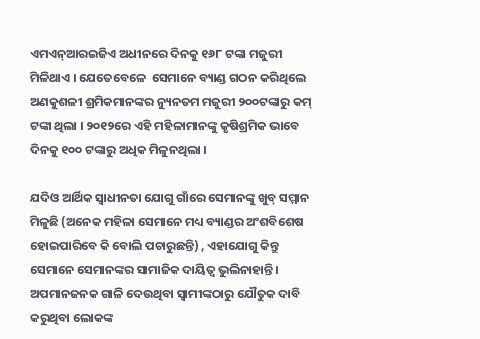ଏମଏନ୍ଆରଇଜିଏ ଅଧୀନରେ ଦିନକୁ ୧୬୮ ଟଙ୍କା ମଜୁରୀ ମିଳିଥାଏ । ଯେତେବେଳେ  ସେମାନେ ବ୍ୟାଣ୍ଡ ଗଠନ କରିଥିଲେ ଅଣକୁଶଳୀ ଶ୍ରମିକମାନଙ୍କର ନ୍ୟୁନତମ ମଜୁରୀ ୨୦୦ଟଙ୍କାରୁ କମ୍ ଟଙ୍କା ଥିଲା । ୨୦୧୨ରେ ଏହି ମହିଳାମାନଙ୍କୁ କୃଷିଶ୍ରମିକ ଭାବେ ଦିନକୁ ୧୦୦ ଟଙ୍କାରୁ ଅଧିକ ମିଳୁନଥିଲା ।

ଯଦିଓ ଆର୍ଥିକ ସ୍ୱାଧୀନତା ଯୋଗୁ ଗାଁରେ ସେମାନଙ୍କୁ ଖୁବ୍ ସମ୍ମାନ ମିଳୁଛି (ଅନେକ ମହିଳା ସେମାନେ ମଧ୍ୟ ବ୍ୟାଣ୍ଡର ଅଂଶବିଶେଷ ହୋଇପାରିବେ କି ବୋଲି ପଚାରୁଛନ୍ତି) , ଏହାଯୋଗୁ କିନ୍ତୁ ସେମାନେ ସେମାନଙ୍କର ସାମାଜିକ ଦାୟିତ୍ୱ ଭୁଲିନାହାନ୍ତି । ଅପମାନଜନକ ଗାଳି ଦେଉଥିବା ସ୍ୱାମୀଙ୍କଠାରୁ ଯୌତୁକ ଦାବି କରୁଥିବା ଲୋକଙ୍କ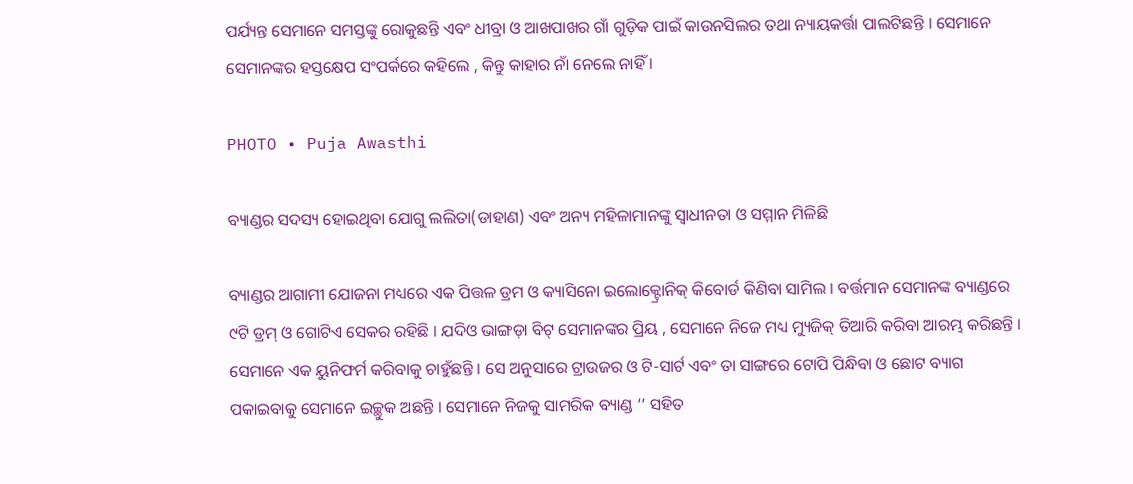ପର୍ଯ୍ୟନ୍ତ ସେମାନେ ସମସ୍ତଙ୍କୁ ରୋକୁଛନ୍ତି ଏବଂ ଧୀବ୍ରା ଓ ଆଖପାଖର ଗାଁ ଗୁଡ଼ିକ ପାଇଁ କାଉନସିଲର ତଥା ନ୍ୟାୟକର୍ତ୍ତା ପାଲଟିଛନ୍ତି । ସେମାନେ ସେମାନଙ୍କର ହସ୍ତକ୍ଷେପ ସଂପର୍କରେ କହିଲେ , କିନ୍ତୁ କାହାର ନାଁ ନେଲେ ନାହିଁ ।

PHOTO • Puja Awasthi

ବ୍ୟାଣ୍ଡର ସଦସ୍ୟ ହୋଇଥିବା ଯୋଗୁ ଲଲିତା(ଡାହାଣ) ଏବଂ ଅନ୍ୟ ମହିଳାମାନଙ୍କୁ ସ୍ୱାଧୀନତା ଓ ସମ୍ମାନ ମିଳିଛି

ବ୍ୟାଣ୍ଡର ଆଗାମୀ ଯୋଜନା ମଧ୍ୟରେ ଏକ ପିତ୍ତଳ ଡ୍ରମ ଓ କ୍ୟାସିନୋ ଇଲୋକ୍ଟ୍ରୋନିକ୍ କିବୋର୍ଡ କିଣିବା ସାମିଲ । ବର୍ତ୍ତମାନ ସେମାନଙ୍କ ବ୍ୟାଣ୍ଡରେ ୯ଟି ଡ୍ରମ୍ ଓ ଗୋଟିଏ ସେକର ରହିଛି । ଯଦିଓ ଭାଙ୍ଗଡ଼ା ବିଟ୍ ସେମାନଙ୍କର ପ୍ରିୟ , ସେମାନେ ନିଜେ ମଧ୍ୟ ମ୍ୟୁଜିକ୍ ତିଆରି କରିବା ଆରମ୍ଭ କରିଛନ୍ତି । ସେମାନେ ଏକ ୟୁନିଫର୍ମ କରିବାକୁ ଚାହୁଁଛନ୍ତି । ସେ ଅନୁସାରେ ଟ୍ରାଉଜର ଓ ଟି-ସାର୍ଟ ଏବଂ ତା ସାଙ୍ଗରେ ଟୋପି ପିନ୍ଧିବା ଓ ଛୋଟ ବ୍ୟାଗ ପକାଇବାକୁ ସେମାନେ ଇଚ୍ଛୁକ ଅଛନ୍ତି । ସେମାନେ ନିଜକୁ ସାମରିକ ବ୍ୟାଣ୍ଡ ’’ ସହିତ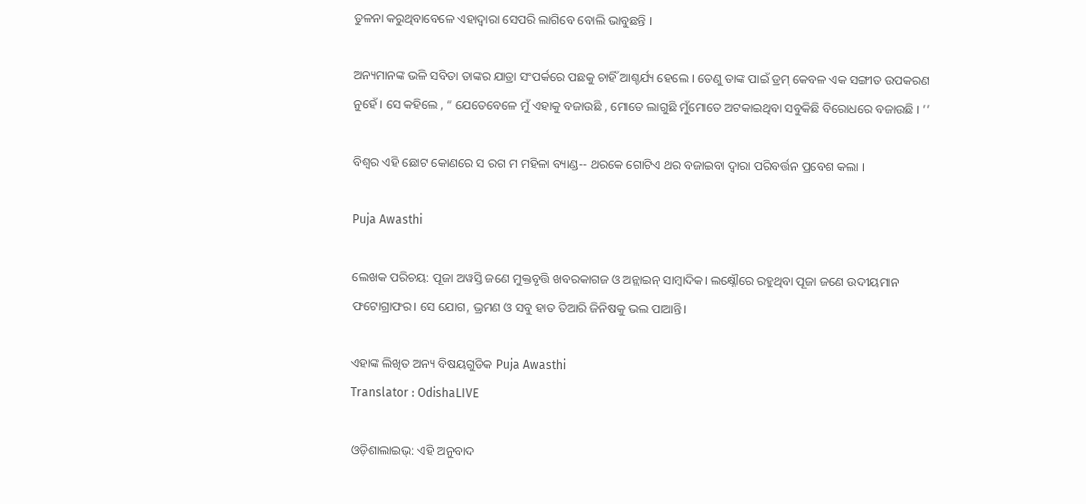ତୁଳନା କରୁଥିବାବେଳେ ଏହାଦ୍ୱାରା ସେପରି ଲାଗିବେ ବୋଲି ଭାବୁଛନ୍ତି ।

ଅନ୍ୟମାନଙ୍କ ଭଳି ସବିତା ତାଙ୍କର ଯାତ୍ରା ସଂପର୍କରେ ପଛକୁ ଚାହିଁ ଆଶ୍ଚର୍ଯ୍ୟ ହେଲେ । ତେଣୁ ତାଙ୍କ ପାଇଁ ଡ୍ରମ୍ କେବଳ ଏକ ସଙ୍ଗୀତ ଉପକରଣ ନୁହେଁ । ସେ କହିଲେ , “ ଯେତେବେଳେ ମୁଁ ଏହାକୁ ବଜାଉଛି , ମୋତେ ଲାଗୁଛି ମୁଁମୋତେ ଅଟକାଇଥିବା ସବୁକିଛି ବିରୋଧରେ ବଜାଉଛି । ’’

ବିଶ୍ୱର ଏହି ଛୋଟ କୋଣରେ ସ ରଗ ମ ମହିଳା ବ୍ୟାଣ୍ଡ-- ଥରକେ ଗୋଟିଏ ଥର ବଜାଇବା ଦ୍ୱାରା ପରିବର୍ତ୍ତନ ପ୍ରବେଶ କଲା ।

Puja Awasthi

ଲେଖକ ପରିଚୟ: ପୂଜା ଅୱସ୍ତି ଜଣେ ମୁକ୍ତବୃତ୍ତି ଖବରକାଗଜ ଓ ଅନ୍ଲାଇନ୍ ସାମ୍ବାଦିକ। ଲକ୍ଷ୍ନୌରେ ରହୁଥିବା ପୂଜା ଜଣେ ଉଦୀୟମାନ ଫଟୋଗ୍ରାଫର। ସେ ଯୋଗ, ଭ୍ରମଣ ଓ ସବୁ ହାତ ତିଆରି ଜିନିଷକୁ ଭଲ ପାଆନ୍ତି।

ଏହାଙ୍କ ଲିଖିତ ଅନ୍ୟ ବିଷୟଗୁଡିକ Puja Awasthi
Translator : OdishaLIVE

ଓଡ଼ିଶାଲାଇଭ୍: ଏହି ଅନୁବାଦ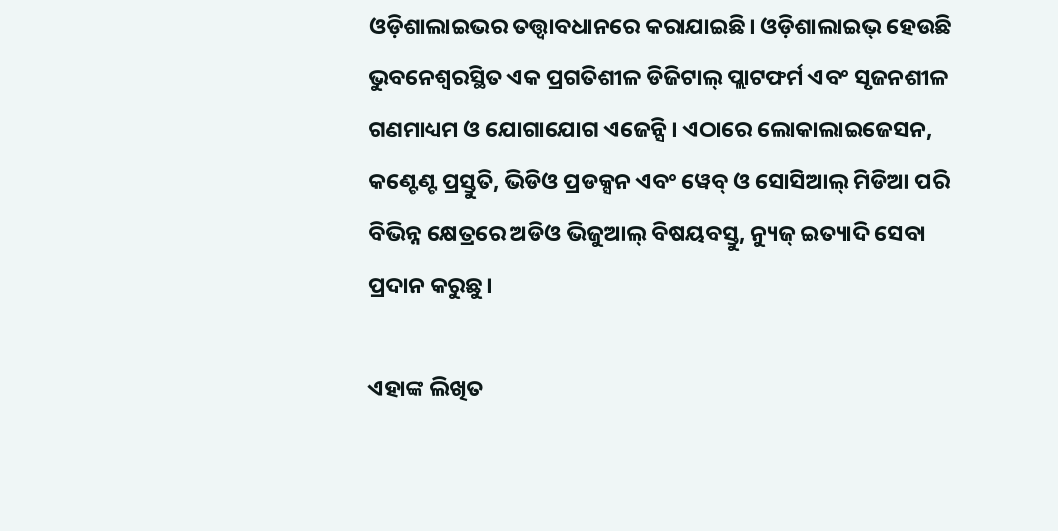ଓଡ଼ିଶାଲାଇଭର ତତ୍ତ୍ୱାବଧାନରେ କରାଯାଇଛି। ଓଡ଼ିଶାଲାଇଭ୍ ହେଉଛି ଭୁବନେଶ୍ୱରସ୍ଥିତ ଏକ ପ୍ରଗତିଶୀଳ ଡିଜିଟାଲ୍ ପ୍ଲାଟଫର୍ମ ଏବଂ ସୃଜନଶୀଳ ଗଣମାଧ୍ୟମ ଓ ଯୋଗାଯୋଗ ଏଜେନ୍ସି। ଏଠାରେ ଲୋକାଲାଇଜେସନ, କଣ୍ଟେଣ୍ଟ ପ୍ରସ୍ତୁତି, ଭିଡିଓ ପ୍ରଡକ୍ସନ ଏବଂ ୱେବ୍ ଓ ସୋସିଆଲ୍ ମିଡିଆ ପରି ବିଭିନ୍ନ କ୍ଷେତ୍ରରେ ଅଡିଓ ଭିଜୁଆଲ୍‌ ବିଷୟବସ୍ତୁ, ନ୍ୟୁଜ୍ ଇତ୍ୟାଦି ସେବା ପ୍ରଦାନ କରୁଛୁ।

ଏହାଙ୍କ ଲିଖିତ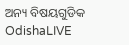ଅନ୍ୟ ବିଷୟଗୁଡିକ OdishaLIVE